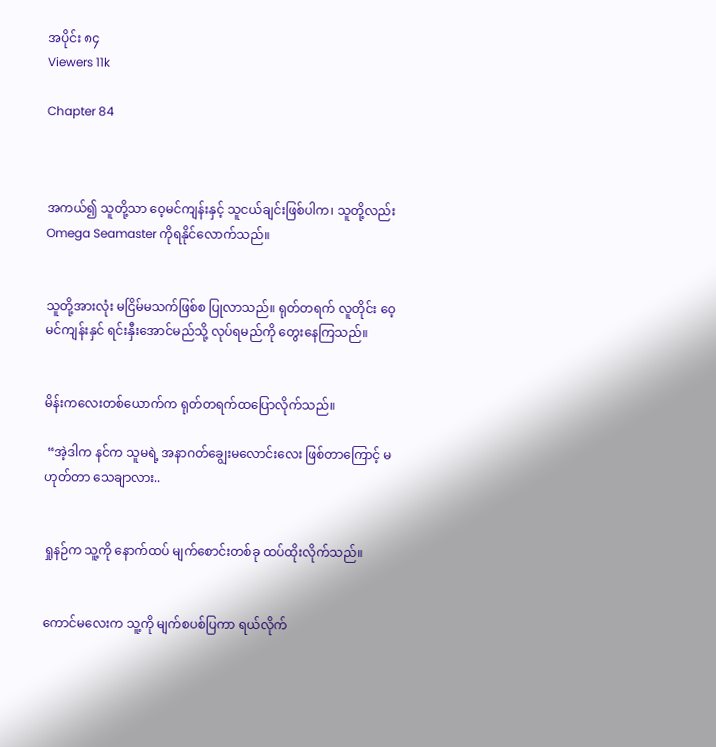အပိုင်း ၈၄
Viewers 11k

Chapter 84



အကယ်၍ သူတို့သာ ဝေ့မင်ကျန်းနှင့် သူငယ်ချင်းဖြစ်ပါက၊ သူတို့လည်း Omega Seamaster ကိုရနိုင်လောက်သည်။


သူတို့အားလုံး မငြိမ်မသက်ဖြစ်စ ပြုလာသည်။ ရုတ်တရက် လူတိုင်း ဝေ့မင်ကျန်းနှင် ရင်းနှီးအောင်မည်သို့ လုပ်ရမည်ကို တွေးနေကြသည်။


မိန်းကလေးတစ်ယောက်က ရုတ်တရက်ထပြောလိုက်သည်။

 “အဲ့ဒါက နင်က သူမရဲ့ အနာဂတ်ချွေးမလောင်းလေး ဖြစ်တာကြောင့် မဟုတ်တာ သေချာလား..


ရှုနဉ်က သူ့ကို နောက်ထပ် မျက်စောင်းတစ်ခု ထပ်ထိုးလိုက်သည်။


ကောင်မလေးက သူ့ကို မျက်စပစ်ပြကာ ရယ်လိုက်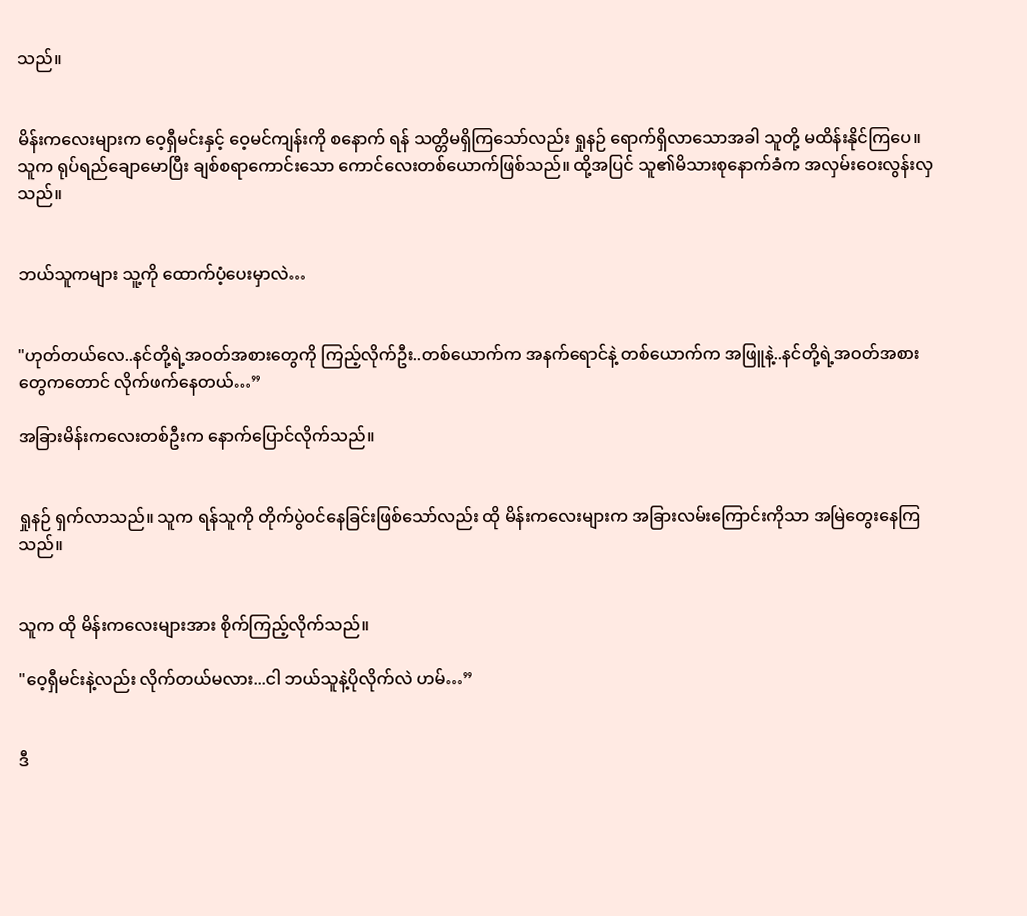သည်။


မိန်းကလေးများက ဝေ့ရှီမင်းနှင့် ဝေ့မင်ကျန်းကို စနောက် ရန် သတ္တိမရှိကြသော်လည်း ရှုနဉ် ရောက်ရှိလာသောအခါ သူတို့ မထိန်းနိုင်ကြပေ။ သူက ရုပ်ရည်ချောမောပြီး ချစ်စရာကောင်းသော ကောင်လေးတစ်ယောက်ဖြစ်သည်။ ထို့အပြင် သူ၏မိသားစုနောက်ခံက အလှမ်းဝေးလွန်းလှသည်။


ဘယ်သူကများ သူ့ကို ထောက်ပံ့ပေးမှာလဲ…


"ဟုတ်တယ်လေ..နင်တို့ရဲ့အဝတ်အစားတွေကို ကြည့်လိုက်ဦး..တစ်ယောက်က အနက်ရောင်နဲ့ တစ်ယောက်က အဖြူနဲ့..နင်တို့ရဲ့အဝတ်အစားတွေကတောင် လိုက်ဖက်နေတယ်…”

အခြားမိန်းကလေးတစ်ဦးက နောက်ပြောင်လိုက်သည်။


ရှုနဉ် ရှက်လာသည်။ သူက ရန်သူကို တိုက်ပွဲဝင်နေခြင်းဖြစ်သော်လည်း ထို မိန်းကလေးများက အခြားလမ်းကြောင်းကိုသာ အမြဲတွေးနေကြသည်။


သူက ထို မိန်းကလေးများအား စိုက်ကြည့်လိုက်သည်။

"ဝေ့ရှီမင်းနဲ့လည်း လိုက်တယ်မလား...ငါ ဘယ်သူနဲ့ပိုလိုက်လဲ ဟမ်…”


ဒီ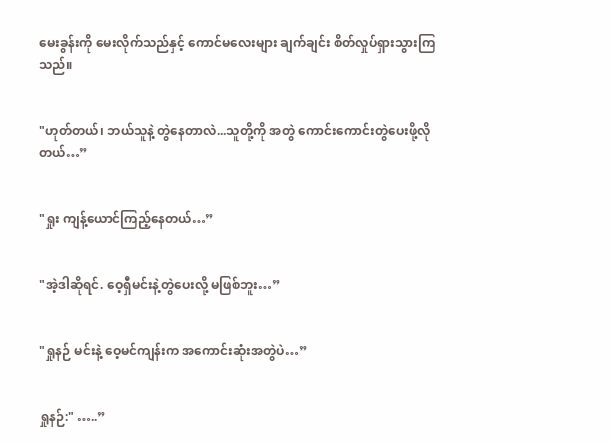မေးခွန်းကို မေးလိုက်သည်နှင့် ကောင်မလေးများ ချက်ချင်း စိတ်လှုပ်ရှားသွားကြသည်။


"ဟုတ်တယ်၊ ဘယ်သူနဲ့ တွဲနေတာလဲ...သူတို့ကို အတွဲ ကောင်းကောင်းတွဲပေးဖို့လိုတယ်…”


"ရှုး ကျန့်ယောင်ကြည့်နေတယ်…”


"အဲ့ဒါဆိုရင်. ဝေ့ရှီမင်းနဲ့တွဲပေးလို့ မဖြစ်ဘူး…”


"ရှုနဉ် မင်းနဲ့ ဝေ့မင်ကျန်းက အကောင်းဆုံးအတွဲပဲ…”


ရှုနဉ်:" …..”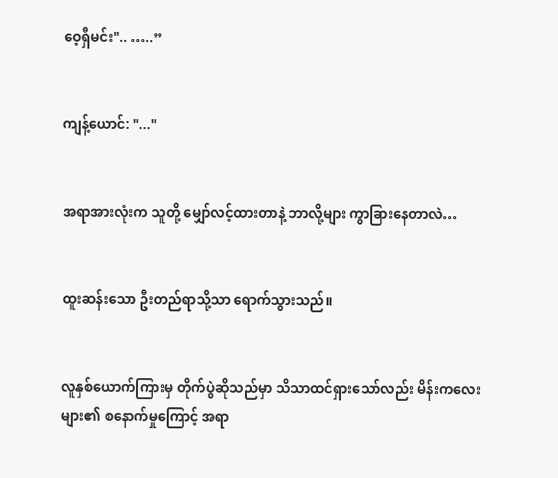ဝေ့ရှီမင်း".. …..”


ကျန့်ယောင်: "..."


အရာအားလုံးက သူတို့ မျှော်လင့်ထားတာနဲ့ ဘာလို့များ ကွာခြားနေတာလဲ…


ထူးဆန်းသော ဦးတည်ရာသို့သာ ရောက်သွားသည်။


လူနှစ်ယောက်ကြားမှ တိုက်ပွဲဆိုသည်မှာ သိသာထင်ရှားသော်လည်း မိန်းကလေးများ၏ စနောက်မှုကြောင့် အရာ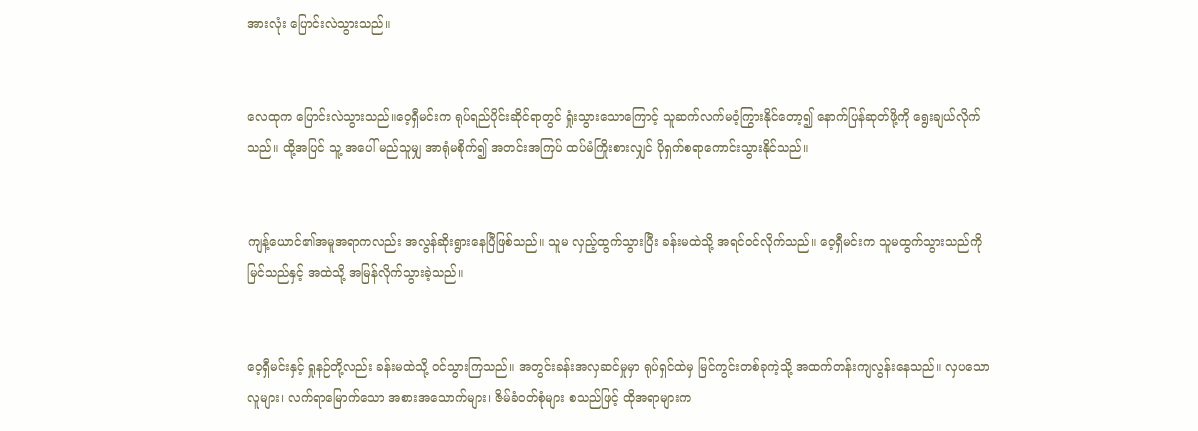အားလုံး ပြောင်းလဲသွားသည်။


လေထုက ပြောင်းလဲသွားသည်။ဝေ့ရှီမင်းက ရုပ်ရည်ပိုင်းဆိုင်ရာတွင် ရှုံးသွားသောကြောင့် သူဆက်လက်မဝံ့ကြွားနိုင်တော့၍ နောက်ပြန်ဆုတ်ဖို့ကို ရွေးချယ်လိုက်သည်။ ထို့အပြင် သူ့ အပေါ် မည်သူမျှ အာရုံမစိုက်၍ အတင်းအကြပ် ထပ်မံကြိုးစားလျှင် ပိုရှက်စရာကောင်းသွားနိုင်သည်။


ကျန့်ယောင်၏အမူအရာကလည်း အလွန်ဆိုးရွားနေပြီဖြစ်သည်။ သူမ လှည့်ထွက်သွားပြီး ခန်းမထဲသို့ အရင်ဝင်လိုက်သည်။ ဝေ့ရှီမင်းက သူမထွက်သွားသည်ကို မြင်သည်နှင့် အထဲသို့ အမြန်လိုက်သွားခဲ့သည်။


ဝေ့ရှီမင်းနှင့် ရှုနဉ်တို့လည်း ခန်းမထဲသို့ ၀င်သွားကြသည်။ အတွင်းခန်းအလှဆင်မှုမှာ ရုပ်ရှင်ထဲမှ မြင်ကွင်းတစ်ခုကဲ့သို့ အထက်တန်းကျလွန်းနေသည်။ လှပသောလူများ၊ လက်ရာမြောက်သော အစားအသောက်များ၊ ဇိမ်ခံဝတ်စုံများ စသည်ဖြင့် ထိုအရာများက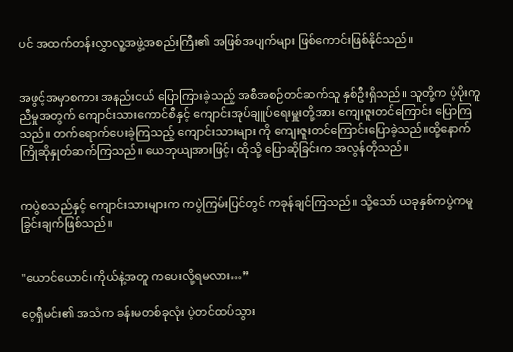ပင် အထက်တန်းလွှာလူ့အဖွဲ့အစည်းကြီး၏ အဖြစ်အပျက်များ ဖြစ်ကောင်းဖြစ်နိုင်သည်။


အဖွင့်အမှာစကား အနည်းငယ် ပြောကြားခဲ့သည့် အစီအစဉ်တင်ဆက်သူ နှစ်ဦးရှိသည်။ သူတို့က ပံ့ပိုးကူညီမှုအတွက် ကျောင်းသားကောင်စီနှင့် ကျောင်းအုပ်ချူပ်ရေးမှူးတို့အား ကျေးဇူးတင်ကြောင်း ပြောကြသည်။ တက်ရောက်ပေးခဲ့ကြသည့် ကျောင်းသားများ ကို ကျေးဇူးတင်ကြောင်းပြောခဲ့သည်။ထို့နောက် ကြိုဆိုနှုတ်ဆက်ကြသည်။ ယေဘုယျအားဖြင့်၊ ထိုသို့ ပြောဆိုခြင်းက အလွန်တိုသည်။


ကပွဲစသည်နှင့် ကျောင်းသားများက ကပွဲကြမ်းပြင်တွင် ကခုန်ချင်ကြသည်။ သို့သော် ယခုနှစ်ကပွဲကမူ ခြွင်းချက်ဖြစ်သည်။


"ယောင်ယောင်၊ကိုယ်နဲ့အတူ ကပေးလို့ရမလား…”

ဝေ့ရှီမင်း၏ အသံက ခန်းမတစ်ခုလုံး ပဲ့တင်ထပ်သွား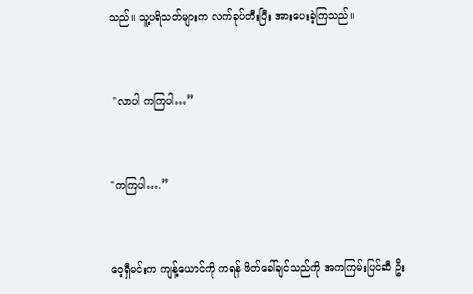သည်။ သူ့ပရိသတ်များက လက်ခုပ်တီးပြီး အားပေးခဲ့ကြသည်။


 "လာပါ ကကြပါ…”


"ကကြပါ….”


ဝေ့ရှီမင်းက ကျန့်ယောင်ကို ကရန် ဖိတ်ခေါ်ချင်သည်ကို အကကြမ်းပြင်ဆီ ဦး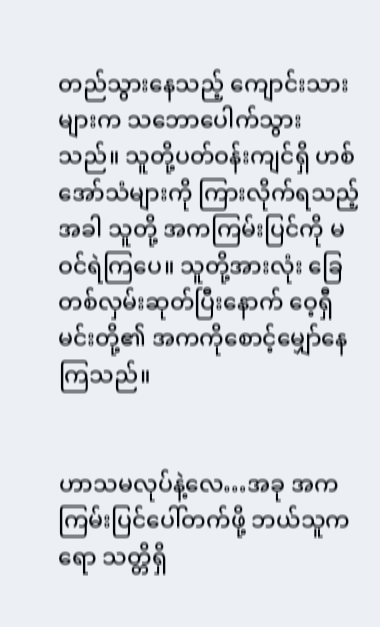တည်သွားနေသည့် ကျောင်းသားများက သဘောပေါက်သွားသည်။ သူတို့ပတ်ဝန်းကျင်ရှိ ဟစ်အော်သံများကို ကြားလိုက်ရသည့်အခါ သူတို့ အကကြမ်းပြင်ကို မဝင်ရဲကြပေ။ သူတို့အားလုံး ခြေတစ်လှမ်းဆုတ်ပြီးနောက် ဝေ့ရှီမင်းတို့၏ အကကိုစောင့်မျှော်နေကြသည်။


ဟာသမလုပ်နဲ့လေ…အခု အကကြမ်းပြင်ပေါ်တက်ဖို့ ဘယ်သူကရော သတ္တိရှိ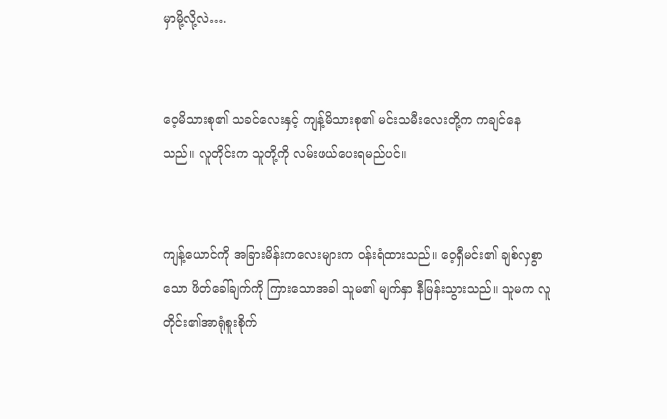မှာမို့လို့လဲ….


ဝေ့မိသားစု၏ သခင်လေးနှင့် ကျန့်မိသားစု၏ မင်းသမီးလေးတို့က ကချင်နေသည်။ လူတိုင်းက သူတို့ကို လမ်းဖယ်ပေးရမည်ပင်။


ကျန့်ယောင်ကို အခြားမိန်းကလေးများက ဝန်းရံထားသည်။ ဝေ့ရှီမင်း၏ ချစ်လှစွာသော ဖိတ်ခေါ်ချက်ကို ကြားသောအခါ သူမ၏ မျက်နှာ နီမြန်းသွားသည်။ သူမက လူတိုင်း၏အာရုံစူးစိုက်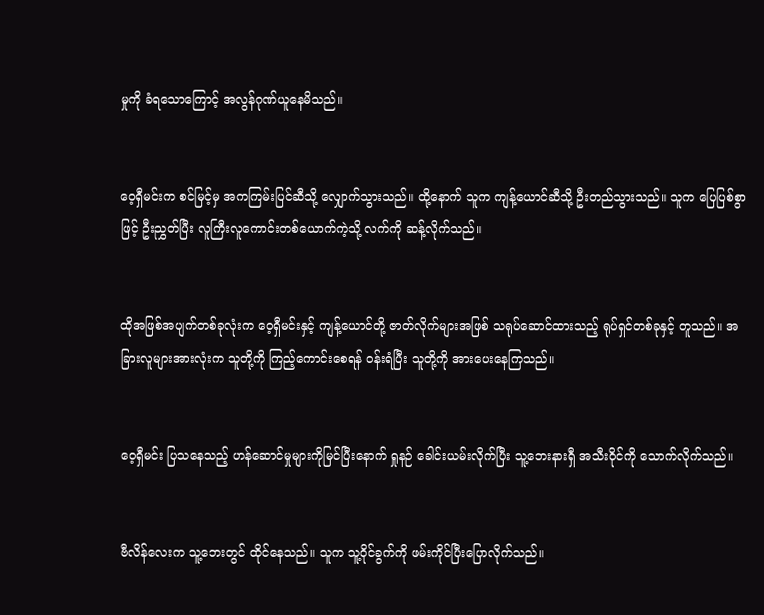မှုကို ခံရသောကြောင့် အလွန်ဂုဏ်ယူနေမိသည်။


ဝေ့ရှီမင်းက စင်မြင့်မှ အကကြမ်းပြင်ဆီသို့ လျှောက်သွားသည်။ ထို့နောက် သူက ကျန့်ယောင်ဆီသို့ ဦးတည်သွားသည်။ သူက ပြေပြစ်စွာဖြင့် ဦးညွှတ်ပြီး လူကြီးလူကောင်းတစ်ယောက်ကဲ့သို့ လက်ကို ဆန့်လိုက်သည်။


ထိုအဖြစ်အပျက်တစ်ခုလုံးက ဝေ့ရှီမင်းနှင့် ကျန့်ယောင်တို့ ဇာတ်လိုက်များအဖြစ် သရုပ်ဆောင်ထားသည့် ရုပ်ရှင်တစ်ခုနှင့် တူသည်။ အခြားလူများအားလုံးက သူတို့ကို ကြည့်ကောင်းစေရန် ဝန်းရံပြီး သူတို့ကို အားပေးနေကြသည်။


ဝေ့ရှီမင်း ပြသနေသည့် ဟန်ဆောင်မှုများကိုမြင်ပြီးနောက် ရှုနဉ် ခေါင်းယမ်းလိုက်ပြီး သူ့ဘေးနားရှီ အသီးဝိုင်ကို သောက်လိုက်သည်။


ဗီလိန်လေးက သူ့ဘေးတွင် ထိုင်နေသည်။ သူက သူ့ဝိုင်ခွက်ကို ဖမ်းကိုင်ပြီးပြောလိုက်သည်။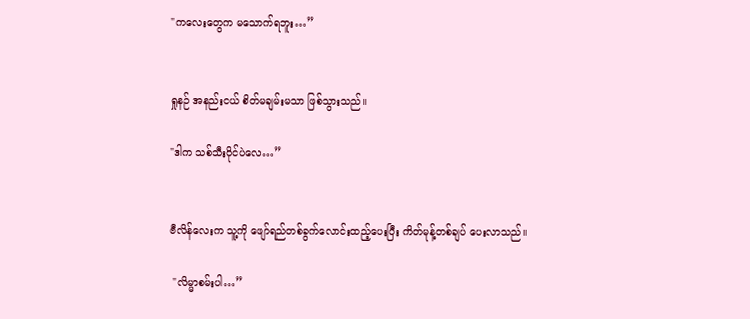"ကလေးတွေက မသောက်ရဘူး…”


ရှုနဉ် အနည်းငယ် စိတ်မချမ်းမသာ ဖြစ်သွားသည်။

"ဒါက သစ်သီးဝိုင်ပဲလေ…”


ဗီလိန်လေးက သူ့ကို ဖျော်ရည်တစ်ခွက်လောင်းထည့်ပေးပြီး ကိတ်မုန့်တစ်ချပ် ပေးလာသည်။

 "လိမ္မာစမ်းပါ…”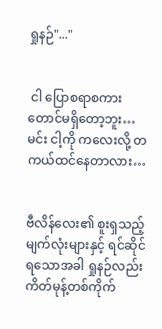ရှုနဉ်"..."


 ငါ ပြောစရာစကားတောင်မရှိတော့ဘူး… မင်း ငါ့ကို ကလေးလို့ တကယ်ထင်နေတာလား…


ဗီလိန်လေး၏ စူးရှသည့် မျက်လုံးများနှင့် ရင်ဆိုင်ရသောအခါ ရှုနဉ်လည်း ကိတ်မုန့်တစ်ကိုက်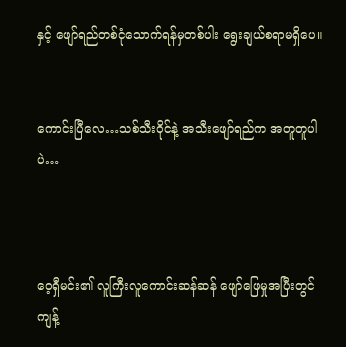နှင့် ဖျော်ရည်တစ်ငုံသောက်ရန်မှတစ်ပါး ရွေးချယ်စရာမရှိပေ။


ကောင်းပြီလေ…သစ်သီးဝိုင်နဲ့ အသီးဖျော်ရည်က အတူတူပါပဲ…



ဝေ့ရှီမင်း၏ လူကြီးလူကောင်းဆန်ဆန် ဖျော်ဖြေမှုအပြီးတွင် ကျန့်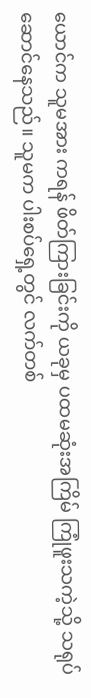ယောင်က သူမအား ကရန် ဖိတ်ကြားခြင်းကို ယခုမှ ပထမဆုံးအကြိမ် ကြုံဖူးသကဲ့သို့ သရုပ်ဆောင်နေသည်။ သူမက ပါးစပ်ရှေ့တွင် လက်တစ်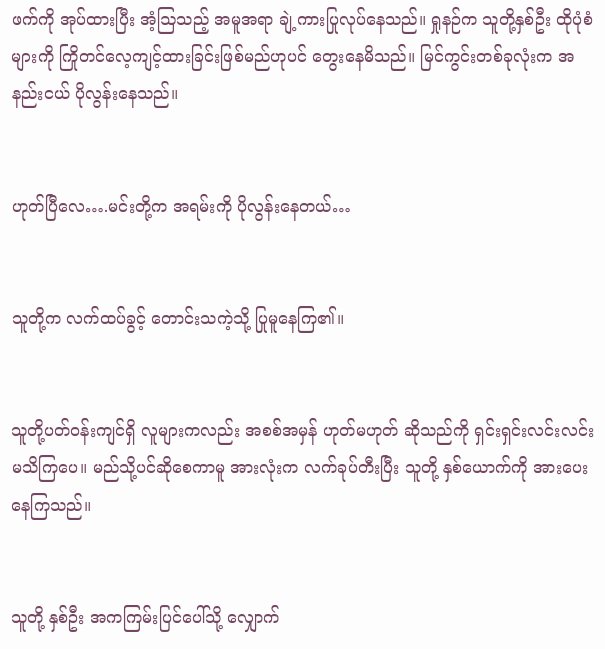ဖက်ကို အုပ်ထားပြီး အံ့ဩသည့် အမူအရာ ချဲ့ကားပြုလုပ်နေသည်။ ရှုနဉ်က သူတို့နှစ်ဦး ထိုပုံစံများကို ကြိုတင်လေ့ကျင့်ထားခြင်းဖြစ်မည်ဟုပင် တွေးနေမိသည်။ မြင်ကွင်းတစ်ခုလုံးက အနည်းငယ် ပိုလွန်းနေသည်။


ဟုတ်ပြီလေ….မင်းတို့က အရမ်းကို ပိုလွန်းနေတယ်…


သူတို့က လက်ထပ်ခွင့် တောင်းသကဲ့သို့ ပြုမူနေကြ၏။


သူတို့ပတ်ဝန်းကျင်ရှိ လူများကလည်း အစစ်အမှန် ဟုတ်မဟုတ် ဆိုသည်ကို ရှင်းရှင်းလင်းလင်း မသိကြပေ။ မည်သို့ပင်ဆိုစေကာမူ အားလုံးက လက်ခုပ်တီးပြီး သူတို့ နှစ်ယောက်ကို အားပေးနေကြသည်။


သူတို့ နှစ်ဦး အကကြမ်းပြင်ပေါ်သို့ လျှောက်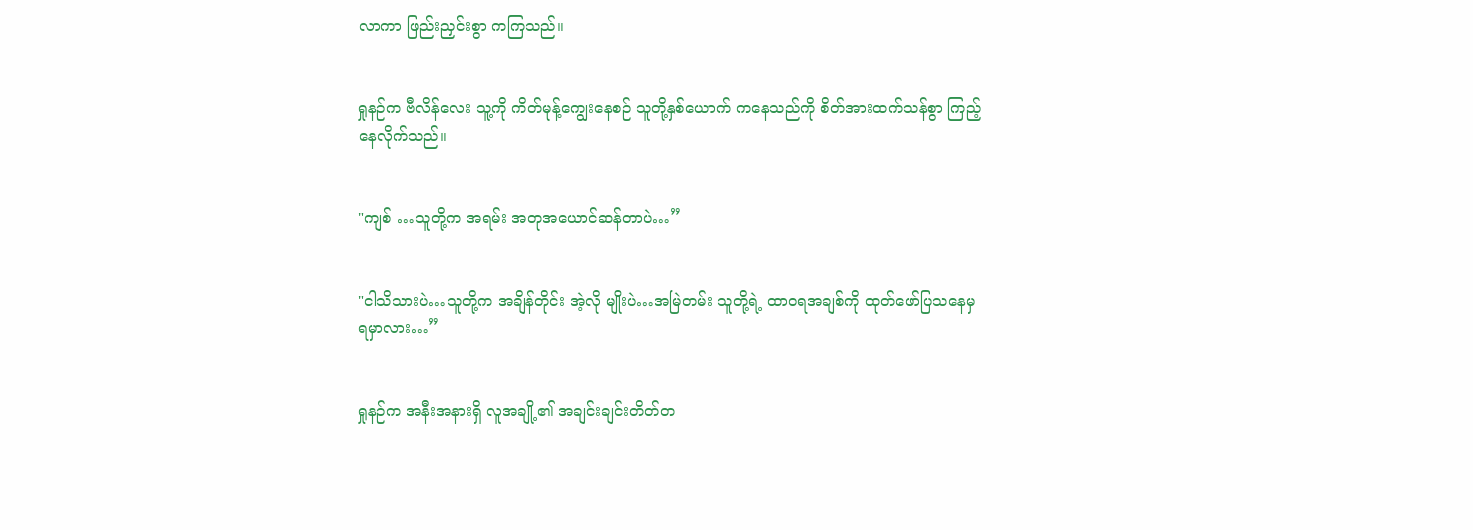လာကာ ဖြည်းညှင်းစွာ ကကြသည်။


ရှုနဉ်က ဗီလိန်လေး သူ့ကို ကိတ်မုန့်ကျွေးနေစဉ် သူတို့နှစ်ယောက် ကနေသည်ကို စိတ်အားထက်သန်စွာ ကြည့်နေလိုက်သည်။


"ကျစ် …သူတို့က အရမ်း အတုအယောင်ဆန်တာပဲ…”


"ငါသိသားပဲ…သူတို့က အချိန်တိုင်း အဲ့လို မျိုးပဲ…အမြဲတမ်း သူတို့ရဲ့ ထာဝရအချစ်ကို ထုတ်ဖော်ပြသနေမှ ရမှာလား…”


ရှုနဉ်က အနီးအနားရှိ လူအချို့၏ အချင်းချင်းတိတ်တ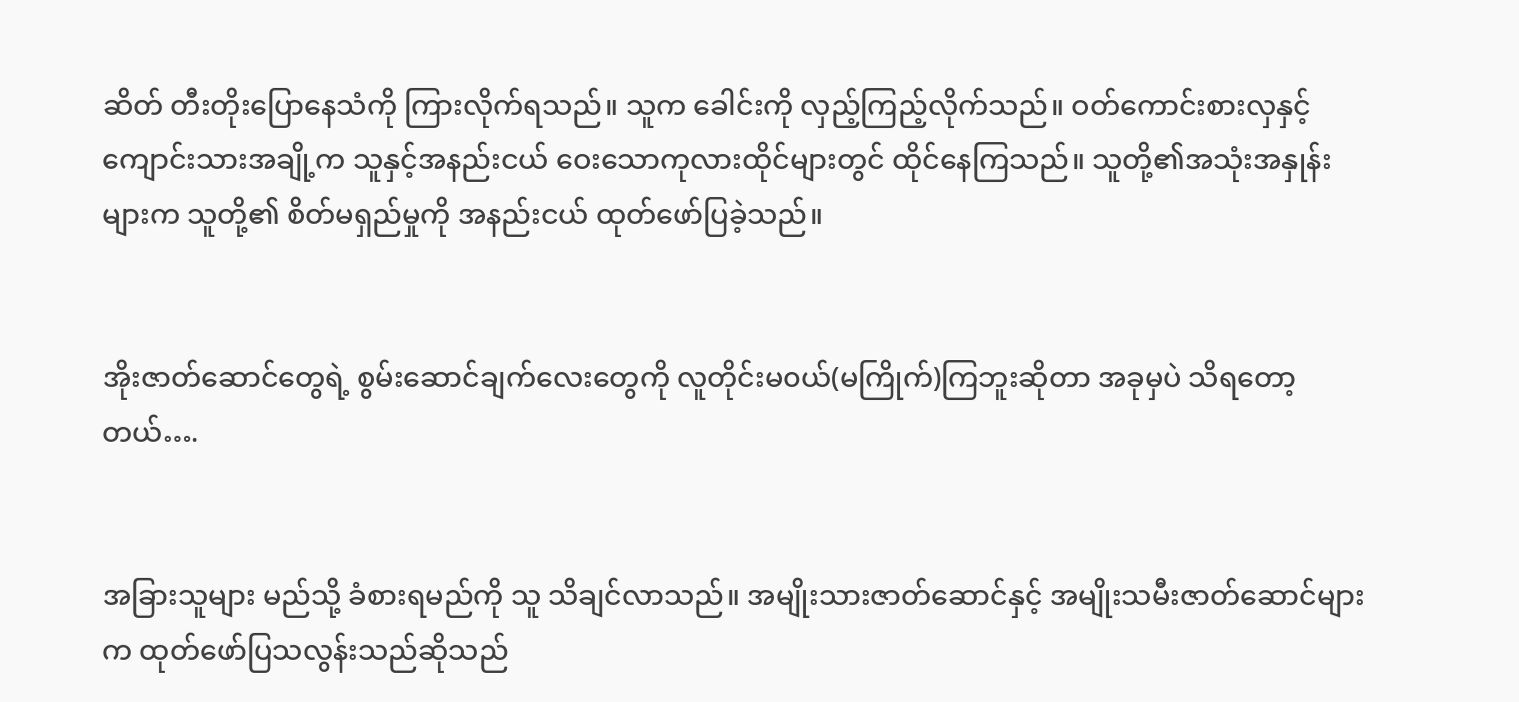ဆိတ် တီးတိုးပြောနေသံကို ကြားလိုက်ရသည်။ သူက ခေါင်းကို လှည့်ကြည့်လိုက်သည်။ ဝတ်ကောင်းစားလှနှင့် ကျောင်းသားအချို့က သူနှင့်အနည်းငယ် ဝေးသောကုလားထိုင်များတွင် ထိုင်နေကြသည်။ သူတို့၏အသုံးအနှုန်းများက သူတို့၏ စိတ်မရှည်မှုကို အနည်းငယ် ထုတ်ဖော်ပြခဲ့သည်။


အိုးဇာတ်ဆောင်တွေရဲ့ စွမ်းဆောင်ချက်လေးတွေကို လူတိုင်းမ၀ယ်(မကြိုက်)ကြဘူးဆိုတာ အခုမှပဲ သိရတော့တယ်….


အခြားသူများ မည်သို့ ခံစားရမည်ကို သူ သိချင်လာသည်။ အမျိုးသားဇာတ်ဆောင်နှင့် အမျိုးသမီးဇာတ်ဆောင်များက ထုတ်ဖော်ပြသလွန်းသည်ဆိုသည်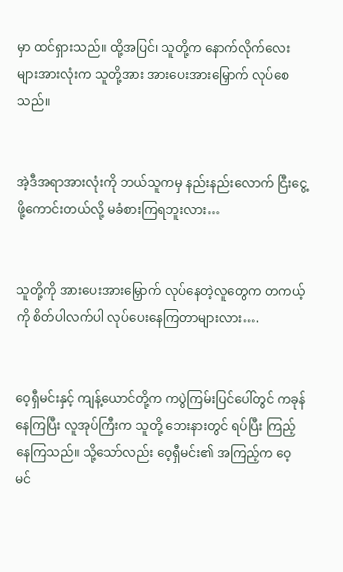မှာ ထင်ရှားသည်။ ထို့အပြင်၊ သူတို့က နောက်လိုက်လေးများအားလုံးက သူတို့အား အားပေးအားမြှောက် လုပ်စေသည်။


အဲ့ဒီအရာအားလုံးကို ဘယ်သူကမှ နည်းနည်းလောက် ငြီးငွေ့ဖို့ကောင်းတယ်လို့ မခံစားကြရဘူးလား…


သူတို့ကို အားပေးအားမြှောက် လုပ်နေတဲ့လူတွေက တကယ့်ကို စိတ်ပါလက်ပါ လုပ်ပေးနေကြတာများလား….


ဝေ့ရှီမင်းနှင့် ကျန့်ယောင်တို့က ကပွဲကြမ်းပြင်ပေါ်တွင် ကခုန်နေကြပြီး လူအုပ်ကြီးက သူတို့ ဘေးနားတွင် ရပ်ပြီး ကြည့်နေကြသည်။ သို့သော်လည်း ဝေ့ရှီမင်း၏ အကြည့်က ဝေ့မင်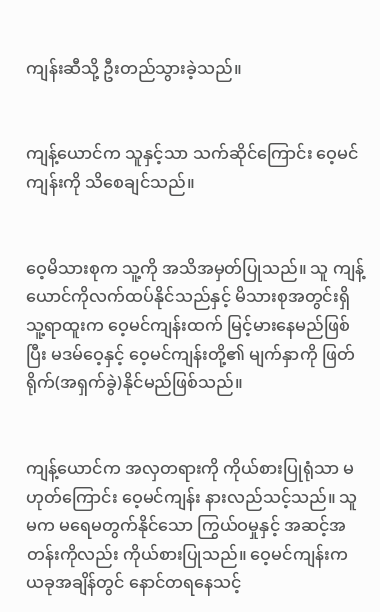ကျန်းဆီသို့ ဦးတည်သွားခဲ့သည်။


ကျန့်ယောင်က သူနှင့်သာ သက်ဆိုင်ကြောင်း ဝေ့မင်ကျန်းကို သိစေချင်သည်။


ဝေ့မိသားစုက သူ့ကို အသိအမှတ်ပြုသည်။ သူ ကျန့်ယောင်ကိုလက်ထပ်နိုင်သည်နှင့် မိသားစုအတွင်းရှိ သူ့ရာထူးက ဝေ့မင်ကျန်းထက် မြင့်မားနေမည်ဖြစ်ပြီး မဒမ်ဝေ့နှင့် ဝေ့မင်ကျန်းတို့၏ မျက်နှာကို ဖြတ်ရိုက်(အရှက်ခွဲ)နိုင်မည်ဖြစ်သည်။


ကျန့်ယောင်က အလှတရားကို ကိုယ်စားပြုရုံသာ မဟုတ်ကြောင်း ဝေ့မင်ကျန်း နားလည်သင့်သည်။ သူမက မရေမတွက်နိုင်သော ကြွယ်ဝမှုနှင့် အဆင့်အတန်းကိုလည်း ကိုယ်စားပြုသည်။ ဝေ့မင်ကျန်းက ယခုအချိန်တွင် နောင်တရနေသင့်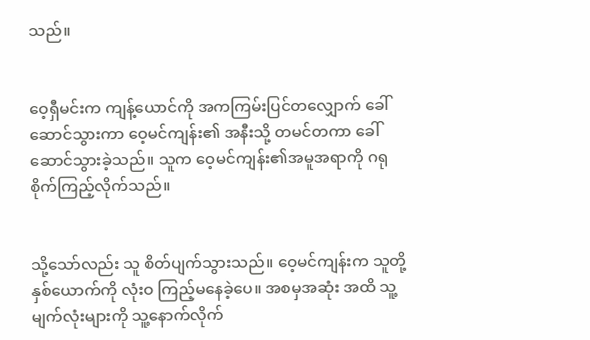သည်။


ဝေ့ရှီမင်းက ကျန့်ယောင်ကို အကကြမ်းပြင်တလျှောက် ခေါ်ဆောင်သွားကာ ဝေ့မင်ကျန်း၏ အနီးသို့ တမင်တကာ ခေါ်ဆောင်သွားခဲ့သည်။ သူက ဝေ့မင်ကျန်း၏အမူအရာကို ဂရုစိုက်ကြည့်လိုက်သည်။


သို့သော်လည်း သူ စိတ်ပျက်သွားသည်။ ဝေ့မင်ကျန်းက သူတို့နှစ်ယောက်ကို လုံးဝ ကြည့်မနေခဲ့ပေ။ အစမှအဆုံး အထိ သူ့မျက်လုံးများကို သူ့နောက်လိုက်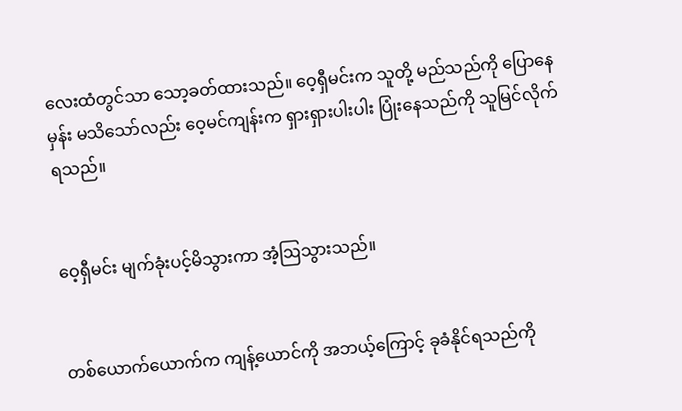လေးထံတွင်သာ သော့ခတ်ထားသည်။ ဝေ့ရှီမင်းက သူတို့ မည်သည်ကို ပြောနေမှန်း မသိသော်လည်း ဝေ့မင်ကျန်းက ရှားရှားပါးပါး ပြုံးနေသည်ကို သူမြင်လိုက်ရသည်။


ဝေ့ရှီမင်း မျက်ခုံးပင့်မိသွားကာ အံ့ဩသွားသည်။


တစ်ယောက်ယောက်က ကျန့်ယောင်ကို အဘယ့်ကြောင့် ခုခံနိုင်ရသည်ကို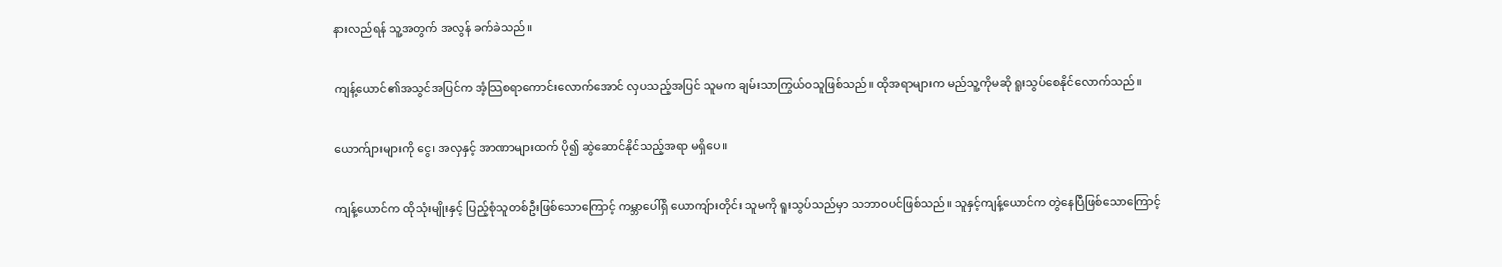နားလည်ရန် သူ့အတွက် အလွန် ခက်ခဲသည်။


ကျန့်ယောင်၏အသွင်အပြင်က အံ့သြစရာကောင်းလောက်အောင် လှပသည့်အပြင် သူမက ချမ်းသာကြွယ်ဝသူဖြစ်သည်။ ထိုအရာများက မည်သူ့ကိုမဆို ရူးသွပ်စေနိုင်လောက်သည်။


ယောက်ျားများကို ငွေ၊ အလှနှင့် အာဏာများထက် ပို၍ ဆွဲဆောင်နိုင်သည့်အရာ မရှိပေ။


ကျန့်ယောင်က ထိုသုံးမျိုးနှင့် ပြည့်စုံသူတစ်ဦးဖြစ်သောကြောင့် ကမ္ဘာပေါ်ရှိ ယောကျ်ားတိုင်း သူမကို ရူးသွပ်သည်မှာ သဘာဝပင်ဖြစ်သည်။ သူနှင့်ကျန့်ယောင်က တွဲနေပြီဖြစ်သောကြောင့်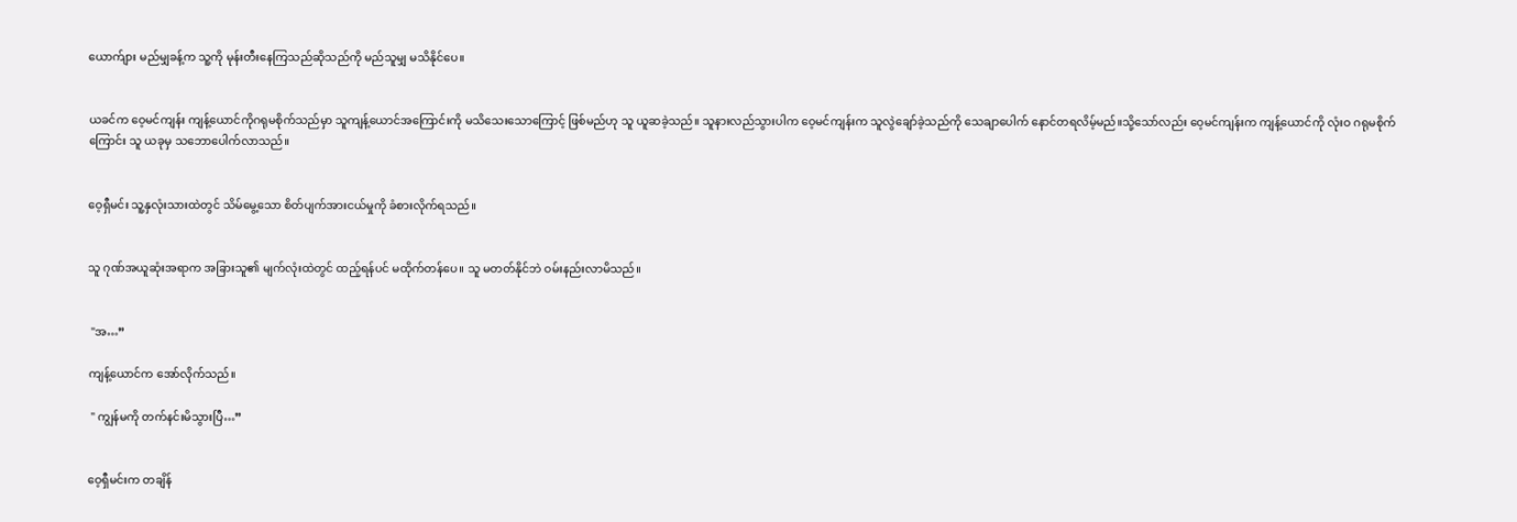ယောက်ျား မည်မျှခန့်က သူ့ကို မုန်းတီးနေကြသည်ဆိုသည်ကို မည်သူမျှ မသိနိုင်ပေ။


ယခင်က ဝေ့မင်ကျန်း ကျန့်ယောင်ကိုဂရုမစိုက်သည်မှာ သူကျန့်ယောင်အကြောင်းကို မသိသေးသောကြောင့် ဖြစ်မည်ဟု သူ ယူဆခဲ့သည်။ သူနားလည်သွားပါက ဝေ့မင်ကျန်းက သူလွဲချော်ခဲ့သည်ကို သေချာပေါက် နောင်တရလိမ့်မည်။သို့သော်လည်း ဝေ့မင်ကျန်းက ကျန့်ယောင်ကို လုံးဝ ဂရုမစိုက်ကြောင်း သူ ယခုမှ သဘောပေါက်လာသည်။


ဝေ့ရှီမင်း သူ့နှလုံးသားထဲတွင် သိမ်မွေ့သော စိတ်ပျက်အားငယ်မှုကို ခံစားလိုက်ရသည်။


သူ ဂုဏ်အယူဆုံးအရာက အခြားသူ၏ မျက်လုံးထဲတွင် ထည့်ရန်ပင် မထိုက်တန်ပေ။ သူ မတတ်နိုင်ဘဲ ဝမ်းနည်းလာမိသည်။


 "အ…”

ကျန့်ယောင်က အော်လိုက်သည်။

 " ကျွန်မကို တက်နင်းမိသွားပြီ…”


ဝေ့ရှီမင်းက တချိန်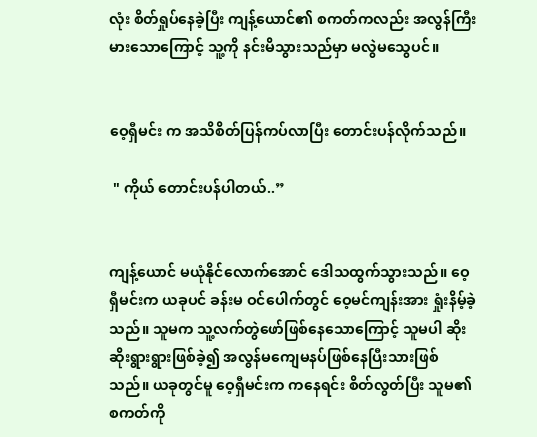လုံး စိတ်ရှုပ်နေခဲ့ပြီး ကျန့်ယောင်၏ စကတ်ကလည်း အလွန်ကြီးမားသောကြောင့် သူ့ကို နင်းမိသွားသည်မှာ မလွဲမသွေပင်။


ဝေ့ရှီမင်း က အသိစိတ်ပြန်ကပ်လာပြီး တောင်းပန်လိုက်သည်။

 " ကိုယ် တောင်းပန်ပါတယ်..”


ကျန့်ယောင် မယုံနိုင်လောက်အောင် ဒေါသထွက်သွားသည်။ ဝေ့ရှီမင်းက ယခုပင် ခန်းမ ဝင်ပေါက်တွင် ဝေ့မင်ကျန်းအား ရှုံးနိမ့်ခဲ့သည်။ သူမက သူ့လက်တွဲဖော်ဖြစ်နေသောကြောင့် သူမပါ ဆိုးဆိုးရွားရွားဖြစ်ခဲ့၍ အလွန်မကျေမနပ်ဖြစ်နေပြီးသားဖြစ်သည်။ ယခုတွင်မူ ဝေ့ရှီမင်းက ကနေရင်း စိတ်လွတ်ပြီး သူမ၏ စကတ်ကို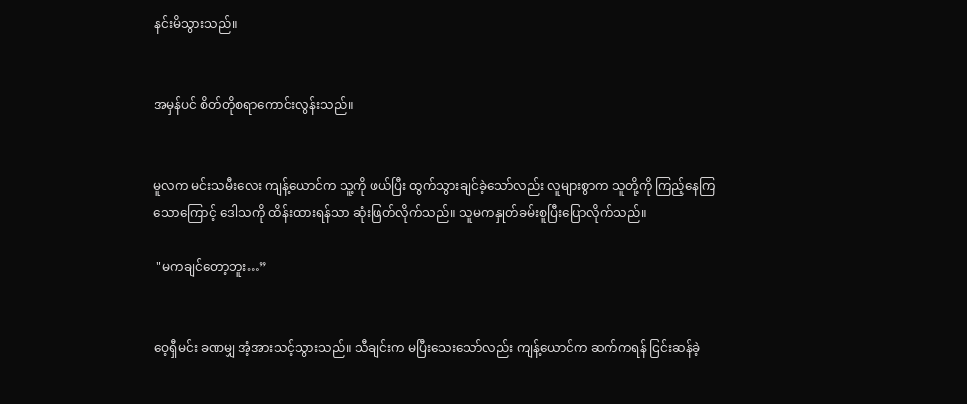နင်းမိသွားသည်။


အမှန်ပင် စိတ်တိုစရာကောင်းလွန်းသည်။


မူလက မင်းသမီးလေး ကျန့်ယောင်က သူ့ကို ဖယ်ပြီး ထွက်သွားချင်ခဲ့သော်လည်း လူများစွာက သူတို့ကို ကြည့်နေကြသောကြောင့် ဒေါသကို ထိန်းထားရန်သာ ဆုံးဖြတ်လိုက်သည်။ သူမကနှုတ်ခမ်းစူပြီးပြောလိုက်သည်။

 "မကချင်တော့ဘူး…”


ဝေ့ရှီမင်း ခဏမျှ အံ့အားသင့်သွားသည်။ သီချင်းက မပြီးသေးသော်လည်း ကျန့်ယောင်က ဆက်ကရန် ငြင်းဆန်ခဲ့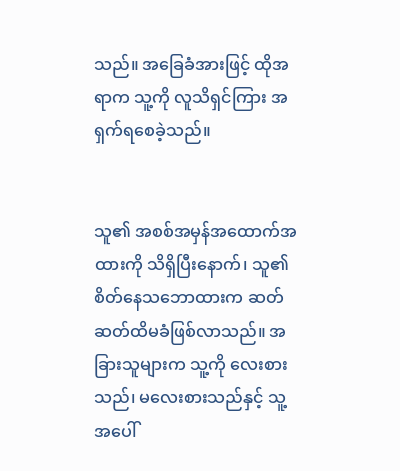သည်။ အခြေခံအားဖြင့် ထိုအရာက သူ့ကို လူသိရှင်ကြား အရှက်ရစေခဲ့သည်။


သူ၏ အစစ်အမှန်အထောက်အထားကို သိရှိပြီးနောက်၊ သူ၏စိတ်နေသဘောထားက ဆတ်ဆတ်ထိမခံဖြစ်လာသည်။ အခြားသူများက သူ့ကို လေးစားသည်၊ မလေးစားသည်နှင့် သူ့အပေါ်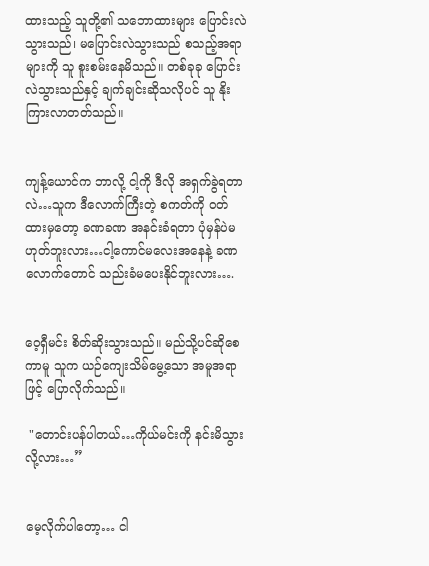ထားသည့် သူတို့၏ သဘောထားများ ပြောင်းလဲသွားသည်၊ မပြောင်းလဲသွားသည် စသည့်အရာများကို သူ စူးစမ်းနေမိသည်။ တစ်ခုခု ပြောင်းလဲသွားသည်နှင့် ချက်ချင်းဆိုသလိုပင် သူ နိုးကြားလာတတ်သည်။


ကျန့်ယောင်က ဘာလို့ ငါ့ကို ဒီလို အရှက်ခွဲရတာလဲ…သူက ဒီလောက်ကြီးတဲ့ စကတ်ကို ၀တ်ထားမှတော့ ခဏခဏ အနင်းခံရတာ ပုံမှန်ပဲမဟုတ်ဘူးလား…ငါ့ကောင်မလေးအနေနဲ့ ခဏလောက်တောင် သည်းခံမပေးနိုင်ဘူးလား….


ဝေ့ရှီမင်း စိတ်ဆိုးသွားသည်။ မည်သို့ပင်ဆိုစေကာမူ သူက ယဉ်ကျေးသိမ်မွေ့သော အမူအရာဖြင့် ပြောလိုက်သည်။

 "တောင်းပန်ပါတယ်…ကိုယ်မင်းကို နင်းမိသွားလို့လား…”


မေ့လိုက်ပါတော့… ငါ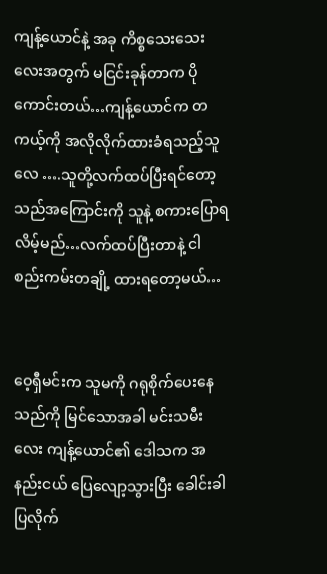ကျန့်ယောင်နဲ့ အခု ကိစ္စသေးသေးလေးအတွက် မငြင်းခုန်တာက ပိုကောင်းတယ်…ကျန့်ယောင်က တကယ့်ကို အလိုလိုက်ထားခံရသည့်သူလေ ….သူတို့လက်ထပ်ပြီးရင်တော့ သည်အကြောင်းကို သူနဲ့ စကားပြောရလိမ့်မည်…လက်ထပ်ပြီးတာနဲ့ ငါ စည်းကမ်းတချို့ ထားရတော့မယ်…


ဝေ့ရှီမင်းက သူမကို ဂရုစိုက်ပေးနေသည်ကို မြင်သောအခါ မင်းသမီးလေး ကျန့်ယောင်၏ ဒေါသက အနည်းငယ် ပြေလျော့သွားပြီး ခေါင်းခါပြလိုက်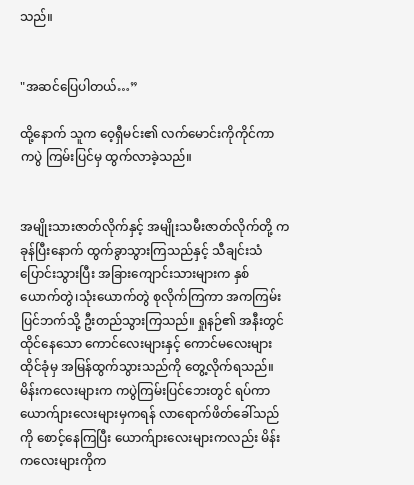သည်။


"အဆင်ပြေပါတယ်…”

ထို့နောက် သူက ဝေ့ရှီမင်း၏ လက်မောင်းကိုကိုင်ကာ ကပွဲ ကြမ်းပြင်မှ ထွက်လာခဲ့သည်။


အမျိုးသားဇာတ်လိုက်နှင့် အမျိုးသမီးဇာတ်လိုက်တို့ ကခုန်ပြီးနောက် ထွက်ခွာသွားကြသည်နှင့် သီချင်းသံပြောင်းသွားပြီး အခြားကျောင်းသားများက နှစ်ယောက်တွဲ၊သုံးယောက်တွဲ စုလိုက်ကြကာ အကကြမ်းပြင်ဘက်သို့ ဦးတည်သွားကြသည်။ ရှုနဉ်၏ အနီးတွင်ထိုင်နေသော ကောင်လေးများနှင့် ကောင်မလေးများ ထိုင်ခုံမှ အမြန်ထွက်သွားသည်ကို တွေ့လိုက်ရသည်။ မိန်းကလေးများက ကပွဲကြမ်းပြင်ဘေးတွင် ရပ်ကာ ယောက်ျားလေးများမှကရန် လာရောက်ဖိတ်ခေါ်သည်ကို စောင့်နေကြပြီး ယောက်ျားလေးများကလည်း မိန်းကလေးများကိုက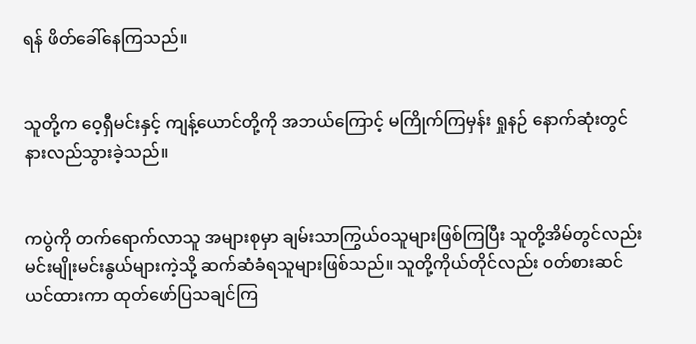ရန် ဖိတ်ခေါ်နေကြသည်။


သူတို့က ဝေ့ရှီမင်းနှင့် ကျန့်ယောင်တို့ကို အဘယ်ကြောင့် မကြိုက်ကြမှန်း ရှုနဉ် နောက်ဆုံးတွင် နားလည်သွားခဲ့သည်။


ကပွဲကို တက်ရောက်လာသူ အများစုမှာ ချမ်းသာကြွယ်ဝသူများဖြစ်ကြပြီး သူတို့အိမ်တွင်လည်း မင်းမျိုးမင်းနွယ်များကဲ့သို့ ဆက်ဆံခံရသူများဖြစ်သည်။ သူတို့ကိုယ်တိုင်လည်း ၀တ်စားဆင်ယင်ထားကာ ထုတ်ဖော်ပြသချင်ကြ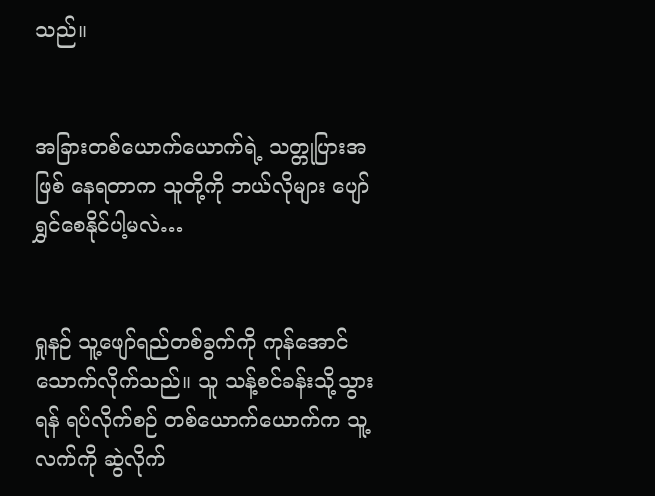သည်။


အခြားတစ်ယောက်ယောက်ရဲ့ သတ္တုပြားအဖြစ် နေရတာက သူတို့ကို ဘယ်လိုများ ပျော်ရွှင်စေနိုင်ပါ့မလဲ…


ရှုနဉ် သူ့ဖျော်ရည်တစ်ခွက်ကို ကုန်အောင် သောက်လိုက်သည်။ သူ သန့်စင်ခန်းသို့သွားရန် ရပ်လိုက်စဉ် တစ်ယောက်ယောက်က သူ့လက်ကို ဆွဲလိုက်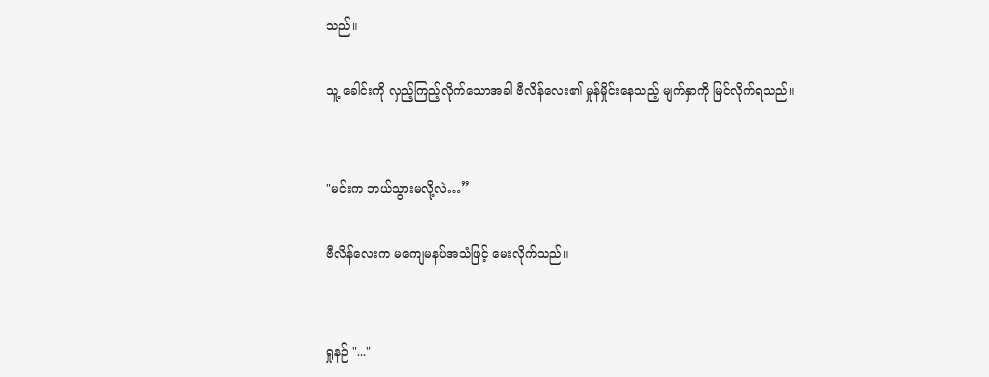သည်။

သူ့ ခေါင်းကို လှည့်ကြည့်လိုက်သောအခါ ဗီလိန်လေး၏ မှုန်မှိုင်းနေသည့် မျက်နှာကို မြင်လိုက်ရသည်။


"မင်းက ဘယ်သွားမလို့လဲ…”

ဗီလိန်လေးက မကျေမနပ်အသံဖြင့် မေးလိုက်သည်။


ရှုနဉ် "..."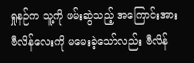ရှုနဉ်က သူ့ကို ဖမ်းဆွဲသည့် အကြောင်းအား ဗီလိန်လေးကို မမေးခဲ့သော်လည်း ဗီလိန်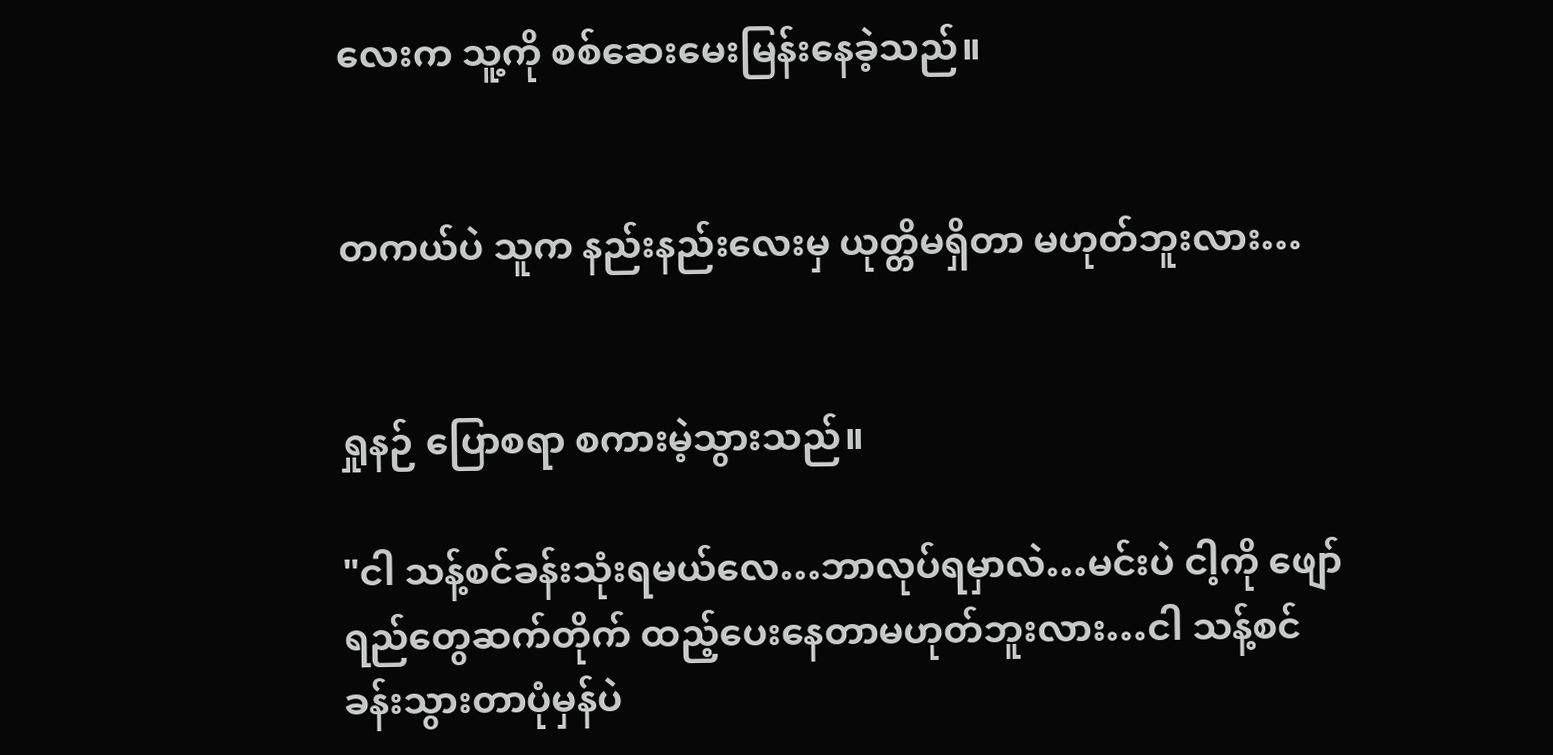လေးက သူ့ကို စစ်ဆေးမေးမြန်းနေခဲ့သည်။


တကယ်ပဲ သူက နည်းနည်းလေးမှ ယုတ္တိမရှိတာ မဟုတ်ဘူးလား…


ရှုနဉ် ပြောစရာ စကားမဲ့သွားသည်။

"ငါ သန့်စင်ခန်းသုံးရမယ်လေ…ဘာလုပ်ရမှာလဲ…မင်းပဲ ငါ့ကို ဖျော်ရည်တွေဆက်တိုက် ထည့်ပေးနေတာမဟုတ်ဘူးလား…ငါ သန့်စင်ခန်းသွားတာပုံမှန်ပဲ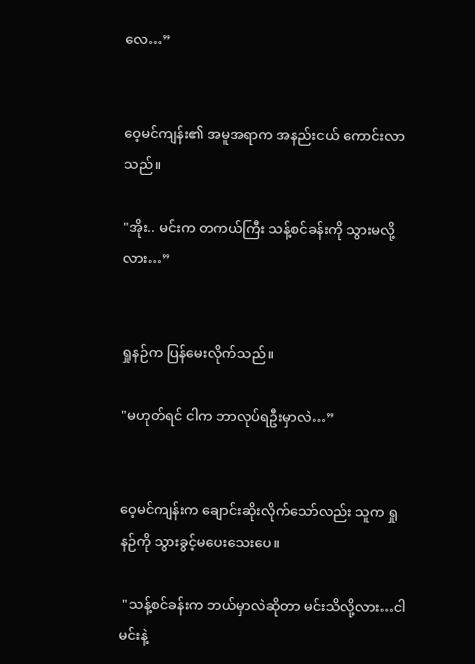လေ…”


ဝေ့မင်ကျန်း၏ အမူအရာက အနည်းငယ် ကောင်းလာသည်။

"အိုး.. မင်းက တကယ်ကြီး သန့်စင်ခန်းကို သွားမလို့လား…”


ရှုနဉ်က ပြန်မေးလိုက်သည်။

"မဟုတ်ရင် ငါက ဘာလုပ်ရဦးမှာလဲ…”


ဝေ့မင်ကျန်းက ချောင်းဆိုးလိုက်သော်လည်း သူက ရှုနဉ်ကို သွားခွင့်မပေးသေးပေ။

 "သန့်စင်ခန်းက ဘယ်မှာလဲဆိုတာ မင်းသိလို့လား…ငါမင်းနဲ့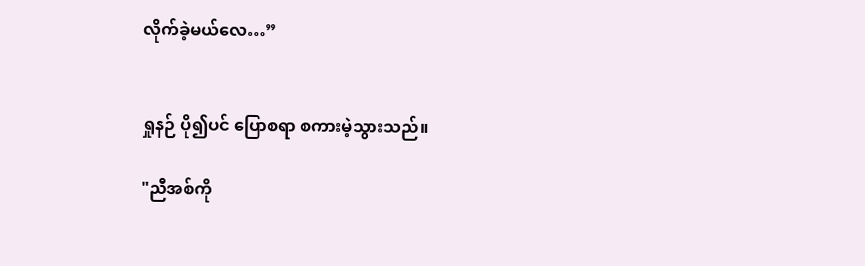လိုက်ခဲ့မယ်လေ…”


ရှုနဉ် ပို၍ပင် ပြောစရာ စကားမဲ့သွားသည်။

"ညီအစ်ကို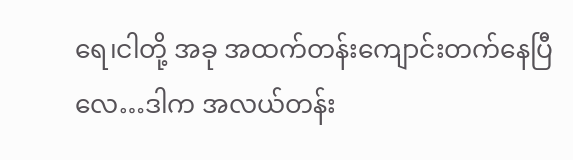ရေ၊ငါတို့ အခု အထက်တန်းကျောင်းတက်နေပြီလေ…ဒါက အလယ်တန်း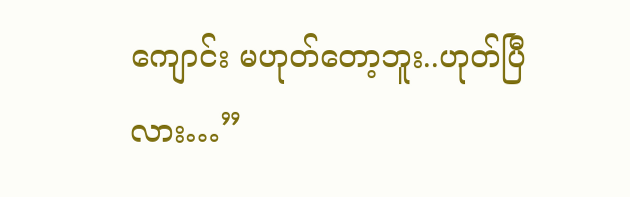ကျောင်း မဟုတ်တော့ဘူး..ဟုတ်ပြီလား…”